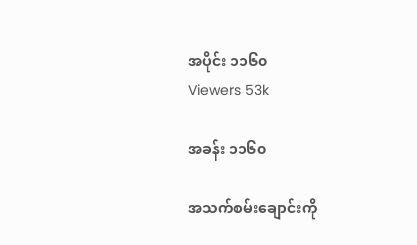အပိုင်း ၁၁၆၀
Viewers 53k

အခန်း ၁၁၆၀

အသက်စမ်းချောင်းကို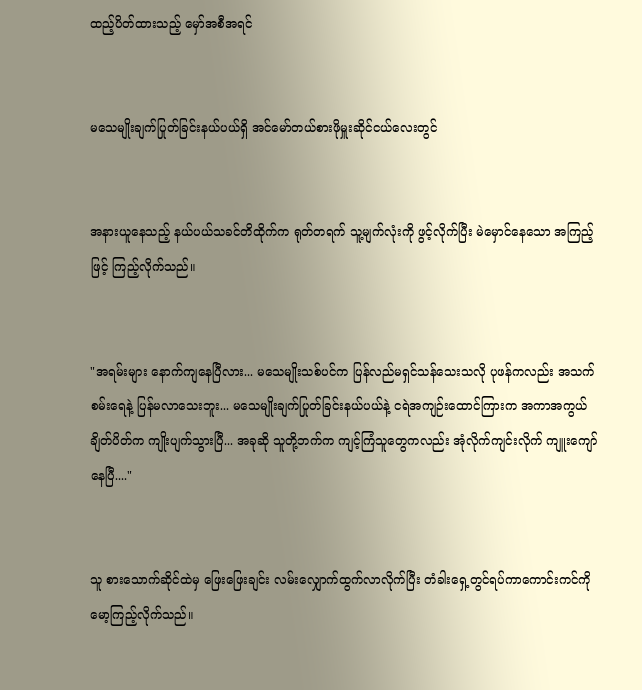ထည့်ပိတ်ထားသည့် မှော်အစီအရင်


မသေမျိုးချက်ပြုတ်ခြင်းနယ်ပယ်ရှိ အင်မော်တယ်စားဖိုမှူးဆိုင်ငယ်လေးတွင်


အနားယူနေသည့် နယ်ပယ်သခင်တိထိုက်က ရုတ်တရက် သူ့မျက်လုံးကို ဖွင့်လိုက်ပြီး မဲမှောင်နေသော အကြည့်ဖြင့် ကြည့်လိုက်သည်။


"အရမ်းများ နောက်ကျနေပြီလား... မသေမျိုးသစ်ပင်က ပြန်လည်မရှင်သန်သေးသလို ပုဖန်ကလည်း အသက်စမ်းရေနဲ့ ပြန်မလာသေးဘူး... မသေမျိုးချက်ပြုတ်ခြင်းနယ်ပယ်နဲ့ ငရဲအကျဉ်းထောင်ကြားက အကာအကွယ်ချိတ်ပိတ်က ကျိုးပျက်သွားပြီ... အခုဆို သူတို့ဘက်က ကျင့်ကြံသူတွေကလည်း အုံလိုက်ကျင်းလိုက် ကျူးကျော်နေပြီ...."


သူ စားသောက်ဆိုင်ထဲမှ ဖြေးဖြေးချင်း လမ်းလျှောက်ထွက်လာလိုက်ပြီး တံခါးရှေ့တွင်ရပ်ကာကောင်းကင်ကို မော့ကြည့်လိုက်သည်။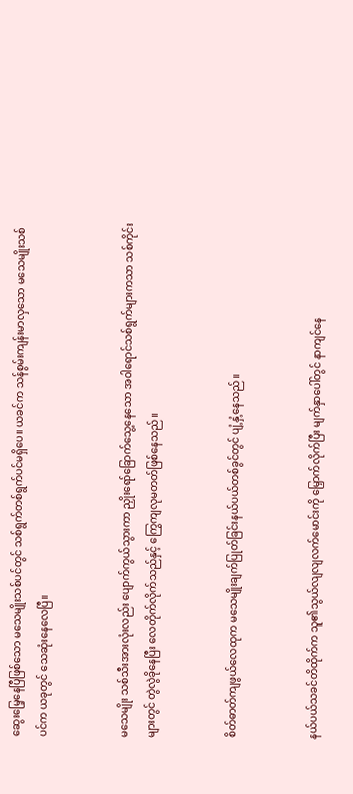ဆွေးမြေ့နေပြီဖြစ်သော မသေမျိုးသစ်ပင်တွင် သစ်ရွက်တစ်ရွက်ပင်မရှိပေ။ ယခင်က သန်စွမ်းကျန်းမာလှသော မသေမျိုးသစ်ပင်က ယခုတွင် သေဆုံးနေလေပြီ။


မသေမျိုး သစ်သီးအားလုံးလည်း ပျောက်ကွယ်သွားကာ ညှိုးရော်ခြောက်သွေ့နေသော အဝါရောင်သစ်ရွက်များကသာ သစ်ကိုင်းများတွင် တွဲလွဲခိုနေပြီး လေတိုက်လိုက်သည်နှင့် ကြွေကျလုမတတ်ဖြစ်နေသည်။


စိတ်ဓာတ်ကျဖွယ်လေထုက မသေမျိုးချက်ပြုတ်ခြင်းနယ်ပယ်တစ်ခွင်တွင် ပျံ့နှံ့နေသည်။


နယ်ပယ်သခင်တိထိုက်က သူ၏သွယ်လျလျလက်မောင်းကို မြှောက်လိုက်ပြီး မျက်နှာပေါ်တွင် နာကျင်နေ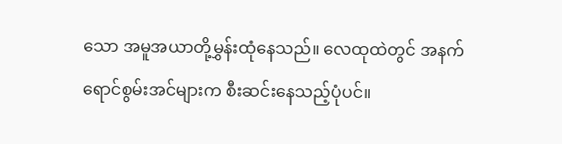သော အမူအယာတို့မွှန်းထုံနေသည်။ လေထုထဲတွင် အနက်ရောင်စွမ်းအင်များက စီးဆင်းနေသည့်ပုံပင်။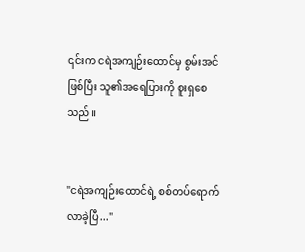၎င်းက ငရဲအကျဉ်းထောင်မှ စွမ်းအင်ဖြစ်ပြီး သူ၏အရေပြားကို စူးရှစေသည်။


"ငရဲအကျဉ်းထောင်ရဲ့ စစ်တပ်ရောက်လာခဲ့ပြီ..."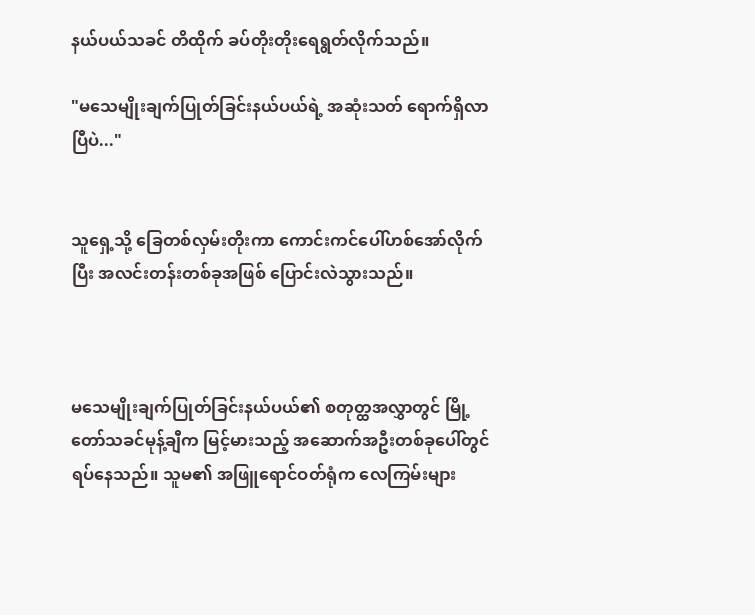နယ်ပယ်သခင် တိထိုက် ခပ်တိုးတိုးရေရွတ်လိုက်သည်။

"မသေမျိုးချက်ပြုတ်ခြင်းနယ်ပယ်ရဲ့ အဆုံးသတ် ရောက်ရှိလာပြီပဲ..."


သူရှေ့သို့ ခြေတစ်လှမ်းတိုးကာ ကောင်းကင်ပေါ်ဟစ်အော်လိုက်ပြီး အလင်းတန်းတစ်ခုအဖြစ် ပြောင်းလဲသွားသည်။



မသေမျိုးချက်ပြုတ်ခြင်းနယ်ပယ်၏ စတုတ္ထအလွှာတွင် မြို့တော်သခင်မုန့်ချီက မြင့်မားသည့် အဆောက်အဦးတစ်ခုပေါ်တွင် ရပ်နေသည်။ သူမ၏ အဖြူရောင်ဝတ်ရုံက လေကြမ်းများ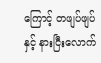ကြောင့် တဖျပ်ဖျပ်နှင့် နားငြီးလောက်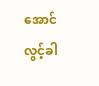အောင် လွင့်ခါ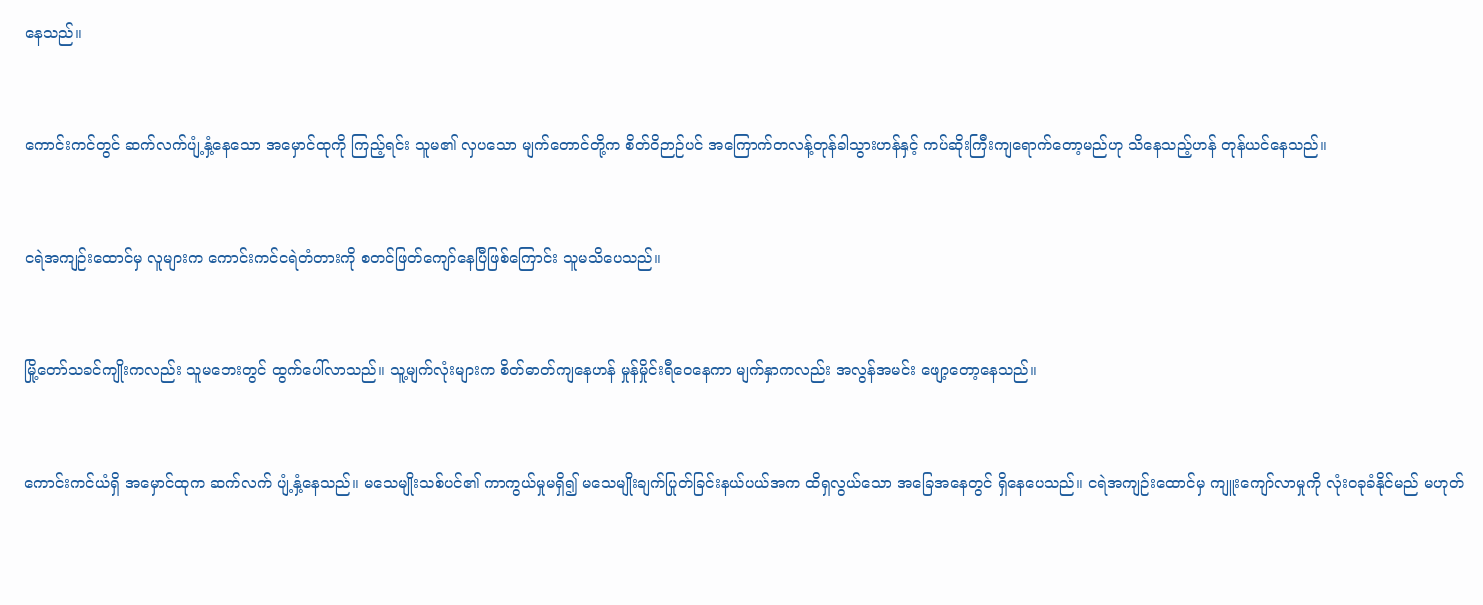နေသည်။


ကောင်းကင်တွင် ဆက်လက်ပျံ့နှံ့နေသော အမှောင်ထုကို ကြည့်ရင်း သူမ၏ လှပသော မျက်တောင်တို့က စိတ်ဝိဉာဉ်ပင် အကြောက်တလန့်တုန်ခါသွားဟန်နှင့် ကပ်ဆိုးကြီးကျရောက်တော့မည်ဟု သိနေသည့်ဟန် တုန်ယင်နေသည်။


ငရဲအကျဉ်းထောင်မှ လူများက ကောင်းကင်ငရဲတံတားကို စတင်ဖြတ်ကျော်နေပြီဖြစ်ကြောင်း သူမသိပေသည်။


မြို့တော်သခင်ကျိုးကလည်း သူမဘေးတွင် ထွက်ပေါ်လာသည်။ သူ့မျက်လုံးများက စိတ်ဓာတ်ကျနေဟန် မှုန်မှိုင်းရီဝေနေကာ မျက်နှာကလည်း အလွန်အမင်း ဖျော့တော့နေသည်။


ကောင်းကင်ယံရှိ အမှောင်ထုက ဆက်လက် ပျံ့နှံ့နေသည်။ မသေမျိုးသစ်ပင်၏ ကာကွယ်မှုမရှိ၍ မသေမျိုးချက်ပြုတ်ခြင်းနယ်ပယ်အက ထိရှလွယ်သော အခြေအနေတွင် ရှိနေပေသည်။ ငရဲအကျဉ်းထောင်မှ ကျူးကျော်လာမှုကို လုံးဝခုခံနိုင်မည် မဟုတ်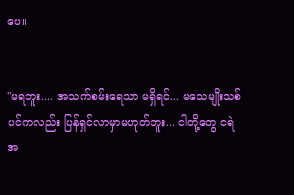ပေ။


"မရဘူး.... အသက်စမ်းရေသာ မရှိရင်... မသေမျိုးသစ်ပင်ကလည်း ပြန်ရှင်လာမှာမဟုတ်ဘူး... ငါတို့တွေ ငရဲအ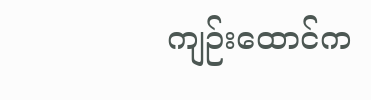ကျဉ်းထောင်က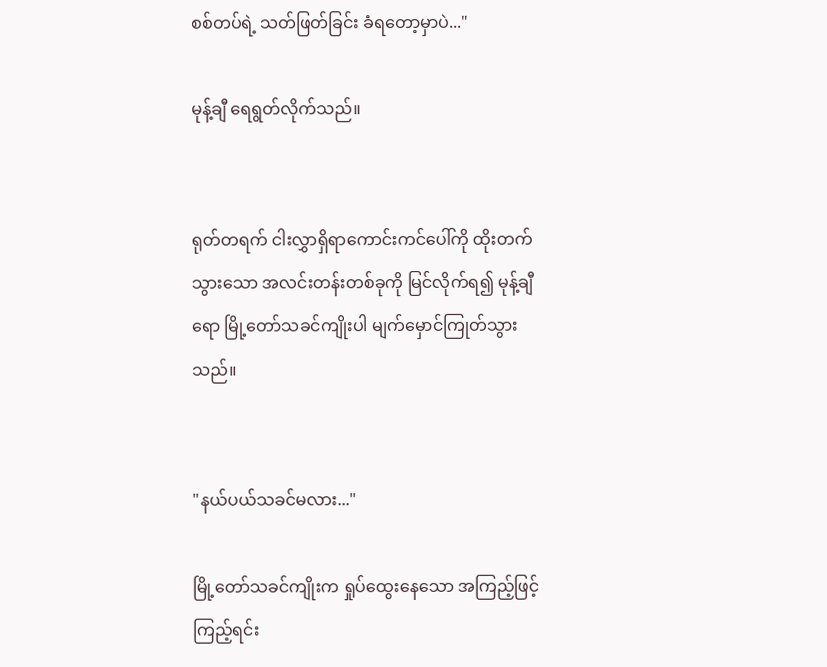စစ်တပ်ရဲ့ သတ်ဖြတ်ခြင်း ခံရတော့မှာပဲ..."

မုန့်ချီ ရေရွတ်လိုက်သည်။


ရုတ်တရက် ငါးလွှာရှိရာကောင်းကင်ပေါ်ကို ထိုးတက်သွားသော အလင်းတန်းတစ်ခုကို မြင်လိုက်ရ၍ မုန့်ချီရော မြို့တော်သခင်ကျိုးပါ မျက်မှောင်ကြုတ်သွားသည်။


"နယ်ပယ်သခင်မလား..."

မြို့တော်သခင်ကျိုးက ရှုပ်ထွေးနေသော အကြည့်ဖြင့် ကြည့်ရင်း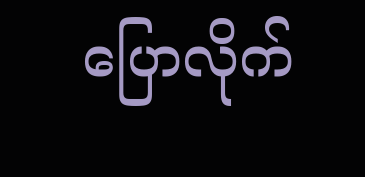ပြောလိုက်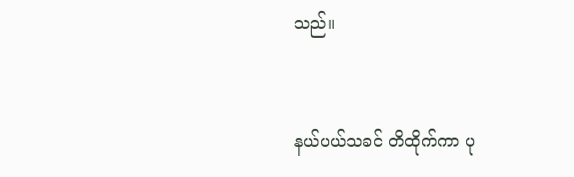သည်။


နယ်ပယ်သခင် တိထိုက်ကာ ပု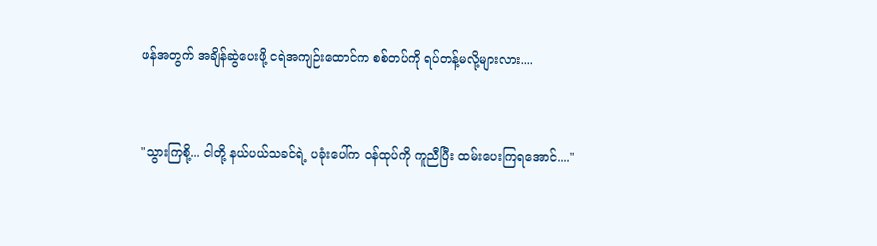ဖန်အတွက် အချိန်ဆွဲပေးဖို့ ငရဲအကျဉ်းထောင်က စစ်တပ်ကို ရပ်တန့်မလို့များလား....


"သွားကြစို့... ငါတို့ နယ်ပယ်သခင်ရဲ့ ပခုံးပေါ်က ဝန်ထုပ်ကို ကူညီပြီး ထမ်းပေးကြရအောင်...."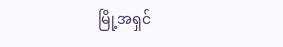မြို့အရှင်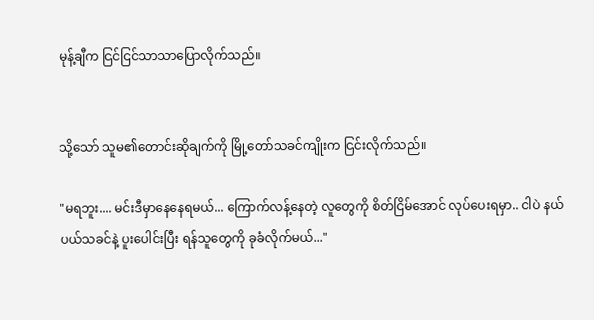မုန့်ချီက ငြင်ငြင်သာသာပြောလိုက်သည်။


သို့သော် သူမ၏တောင်းဆိုချက်ကို မြို့တော်သခင်ကျိုးက ငြင်းလိုက်သည်။

"မရဘူး.... မင်းဒီမှာနေနေရမယ်... ကြောက်လန့်နေတဲ့ လူတွေကို စိတ်ငြိမ်အောင် လုပ်ပေးရမှာ.. ငါပဲ နယ်ပယ်သခင်နဲ့ ပူးပေါင်းပြီး ရန်သူတွေကို ခုခံလိုက်မယ်..."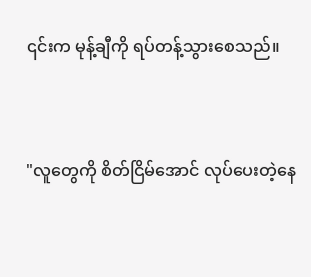၎င်းက မုန့်ချီကို ရပ်တန့်သွားစေသည်။


"လူတွေကို စိတ်ငြိမ်အောင် လုပ်ပေးတဲ့နေ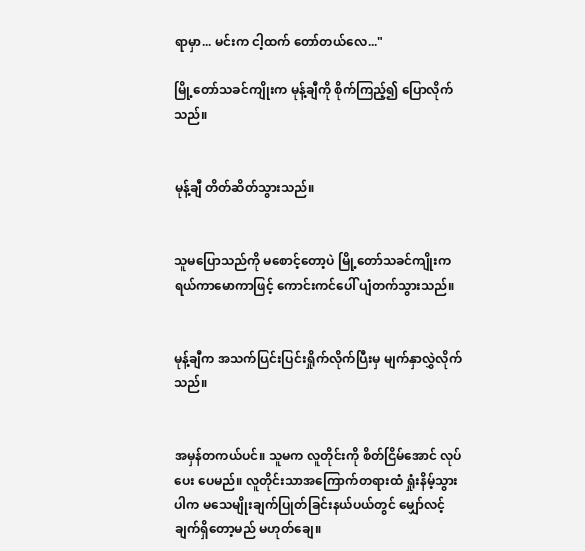ရာမှာ... မင်းက ငါ့ထက် တော်တယ်လေ..."

မြို့တော်သခင်ကျိုးက မုန့်ချီကို စိုက်ကြည့်၍ ပြောလိုက်သည်။


မုန့်ချီ တိတ်ဆိတ်သွားသည်။


သူမပြောသည်ကို မစောင့်တော့ပဲ မြို့တော်သခင်ကျိုးက ရယ်ကာမောကာဖြင့် ကောင်းကင်ပေါ် ပျံတက်သွားသည်။


မုန့်ချီက အသက်ပြင်းပြင်းရှိုက်လိုက်ပြီးမှ မျက်နှာလွှဲလိုက်သည်။


အမှန်တကယ်ပင်။ သူမက လူတိုင်းကို စိတ်ငြိမ်အောင် လုပ်ပေး ပေမည်။ လူတိုင်းသာအကြောက်တရားထံ ရှုံးနိမ့်သွားပါက မသေမျိုးချက်ပြုတ်ခြင်းနယ်ပယ်တွင် မျှော်လင့်ချက်ရှိတော့မည် မဟုတ်ချေ။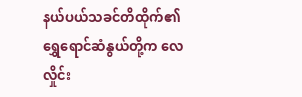နယ်ပယ်သခင်တိထိုက်၏ ရွှေရောင်ဆံနွယ်တို့က လေလှိုင်း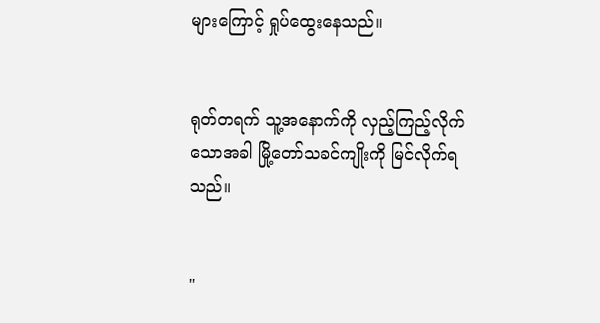များကြောင့် ရှုပ်ထွေးနေသည်။


ရုတ်တရက် သူ့အနောက်ကို လှည့်ကြည့်လိုက်သောအခါ မြို့တော်သခင်ကျိုးကို မြင်လိုက်ရသည်။


"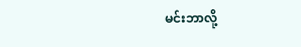မင်းဘာလို့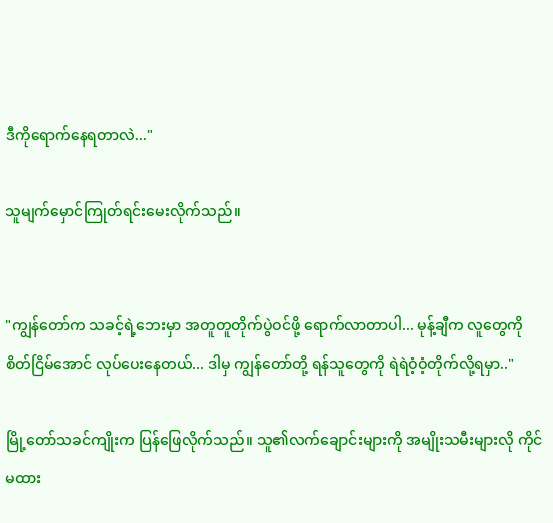ဒီကိုရောက်နေရတာလဲ..."

သူမျက်မှောင်ကြုတ်ရင်းမေးလိုက်သည်။


"ကျွန်တော်က သခင့်ရဲ့ဘေးမှာ အတူတူတိုက်ပွဲဝင်ဖို့ ရောက်လာတာပါ... မုန့်ချီက လူတွေကို စိတ်ငြိမ်အောင် လုပ်ပေးနေတယ်... ဒါမှ ကျွန်တော်တို့ ရန်သူတွေကို ရဲရဲဝံ့ဝံ့တိုက်လို့ရမှာ.."

မြို့တော်သခင်ကျိုးက ပြန်ဖြေလိုက်သည်။ သူ၏လက်ချောင်းများကို အမျိုးသမီးများလို ကိုင်မထား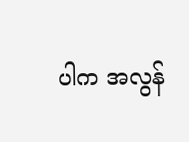ပါက အလွန်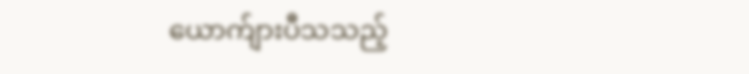ယောက်ျားပီသသည့်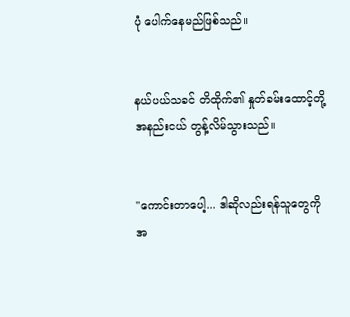ပုံ ပေါက်နေမည်ဖြစ်သည်။


နယ်ပယ်သခင် တိထိုက်၏ နှုတ်ခမ်းထောင့်တို့ အနည်းငယ် တွန့်လိမ်သွားသည်။


"ကောင်းတာပေါ့... ဒါဆိုလည်းရန်သူတွေကို အ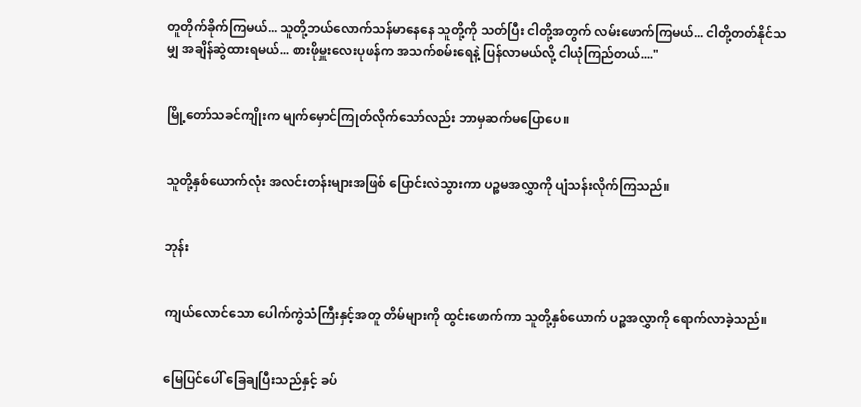တူတိုက်ခိုက်ကြမယ်... သူတို့ဘယ်လောက်သန်မာနေနေ သူတို့ကို သတ်ပြီး ငါတို့အတွက် လမ်းဖောက်ကြမယ်... ငါတို့တတ်နိုင်သမျှ အချိန်ဆွဲထားရမယ်... စားဖိုမှူးလေးပုဖန်က အသက်စမ်းရေနဲ့ ပြန်လာမယ်လို့ ငါယုံကြည်တယ်...."


မြို့တော်သခင်ကျိုးက မျက်မှောင်ကြုတ်လိုက်သော်လည်း ဘာမှဆက်မပြောပေ။


သူတို့နှစ်ယောက်လုံး အလင်းတန်းများအဖြစ် ပြောင်းလဲသွားကာ ပဉ္စမအလွှာကို ပျံသန်းလိုက်ကြသည်။


ဘုန်း


ကျယ်လောင်သော ပေါက်ကွဲသံကြီးနှင့်အတူ တိမ်များကို ထွင်းဖောက်ကာ သူတို့နှစ်ယောက် ပဉ္စအလွှာကို ရောက်လာခဲ့သည်။


မြေပြင်ပေါ် ခြေချပြီးသည်နှင့် ခပ်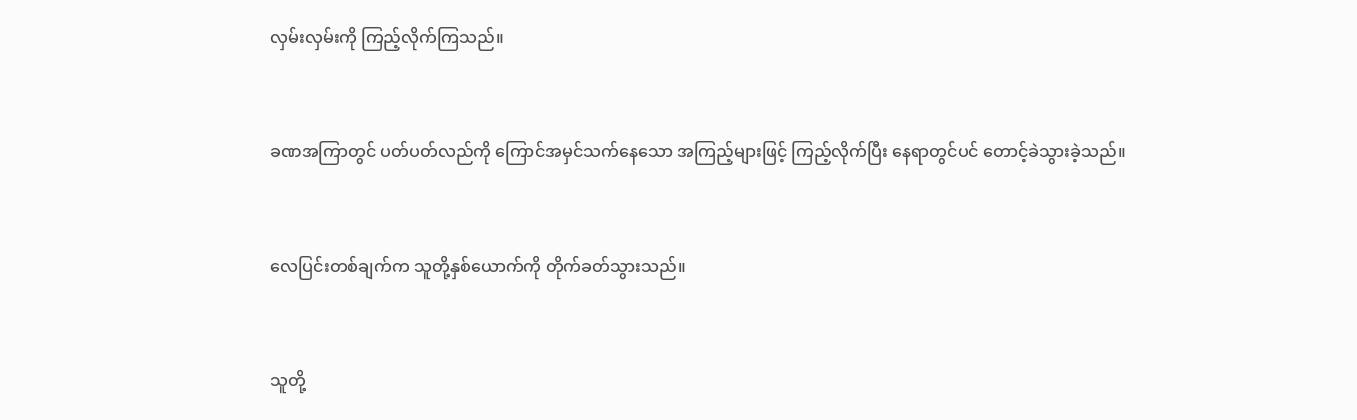လှမ်းလှမ်းကို ကြည့်လိုက်ကြသည်။


ခဏအကြာတွင် ပတ်ပတ်လည်ကို ကြောင်အမှင်သက်နေသော အကြည့်များဖြင့် ကြည့်လိုက်ပြီး နေရာတွင်ပင် တောင့်ခဲသွားခဲ့သည်။


လေပြင်းတစ်ချက်က သူတို့နှစ်ယောက်ကို တိုက်ခတ်သွားသည်။


သူတို့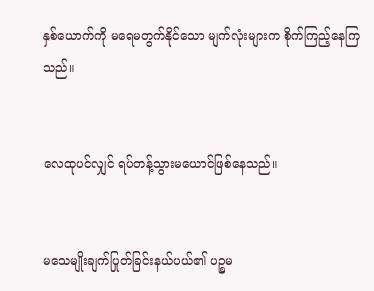နှစ်ယောက်ကို မရေမတွက်နိုင်သော မျက်လုံးများက စိုက်ကြည့်နေကြသည်။


လေထုပင်လျှင် ရပ်တန့်သွားမယောင်ဖြစ်နေသည်။


မသေမျိုးချက်ပြုတ်ခြင်းနယ်ပယ်၏ ပဉ္စမ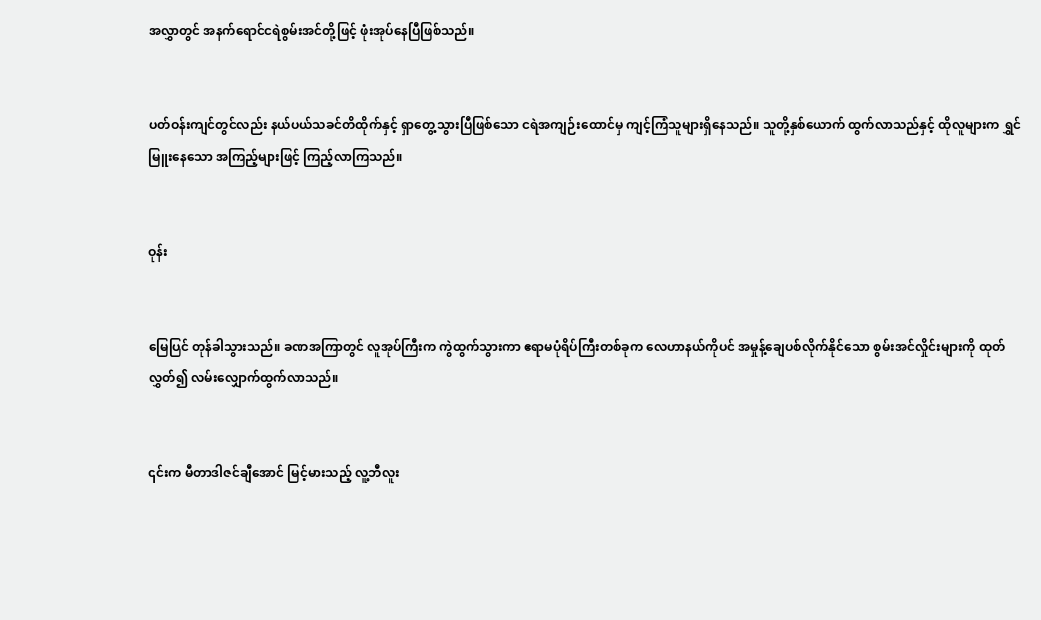အလွှာတွင် အနက်ရောင်ငရဲစွမ်းအင်တို့ဖြင့် ဖုံးအုပ်နေပြီဖြစ်သည်။


ပတ်ဝန်းကျင်တွင်လည်း နယ်ပယ်သခင်တိထိုက်နှင့် ရှာတွေ့သွားပြီဖြစ်သော ငရဲအကျဉ်းထောင်မှ ကျင့်ကြံသူများရှိနေသည်။ သူတို့နှစ်ယောက် ထွက်လာသည်နှင့် ထိုလူများက ရွှင်မြူးနေသော အကြည့်များဖြင့် ကြည့်လာကြသည်။


ဝုန်း


မြေပြင် တုန်ခါသွားသည်။ ခဏအကြာတွင် လူအုပ်ကြီးက ကွဲထွက်သွားကာ ဧရာမပုံရိပ်ကြီးတစ်ခုက လေဟာနယ်ကိုပင် အမှုန့်ချေပစ်လိုက်နိုင်သော စွမ်းအင်လှိုင်းများကို ထုတ်လွှတ်၍ လမ်းလျှောက်ထွက်လာသည်။


၎င်းက မီတာဒါဇင်ချီအောင် မြင့်မားသည့် လူ့ဘီလူး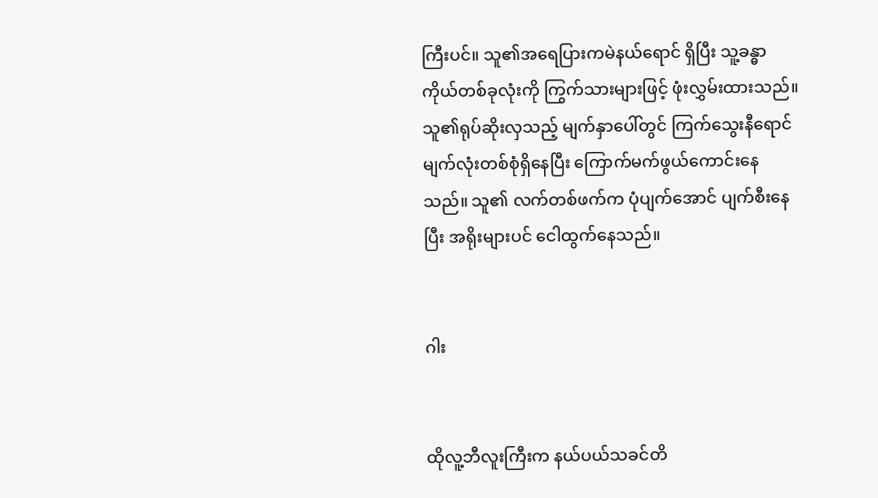ကြီးပင်။ သူ၏အရေပြားကမဲနယ်ရောင် ရှိပြီး သူ့ခန္ဓာကိုယ်တစ်ခုလုံးကို ကြွက်သားများဖြင့် ဖုံးလွှမ်းထားသည်။ သူ၏ရုပ်ဆိုးလှသည့် မျက်နှာပေါ်တွင် ကြက်သွေးနီရောင် မျက်လုံးတစ်စုံရှိနေပြီး ကြောက်မက်ဖွယ်ကောင်းနေသည်။ သူ၏ လက်တစ်ဖက်က ပုံပျက်အောင် ပျက်စီးနေပြီး အရိုးများပင် ငေါထွက်နေသည်။


ဂါး


ထိုလူ့ဘီလူးကြီးက နယ်ပယ်သခင်တိ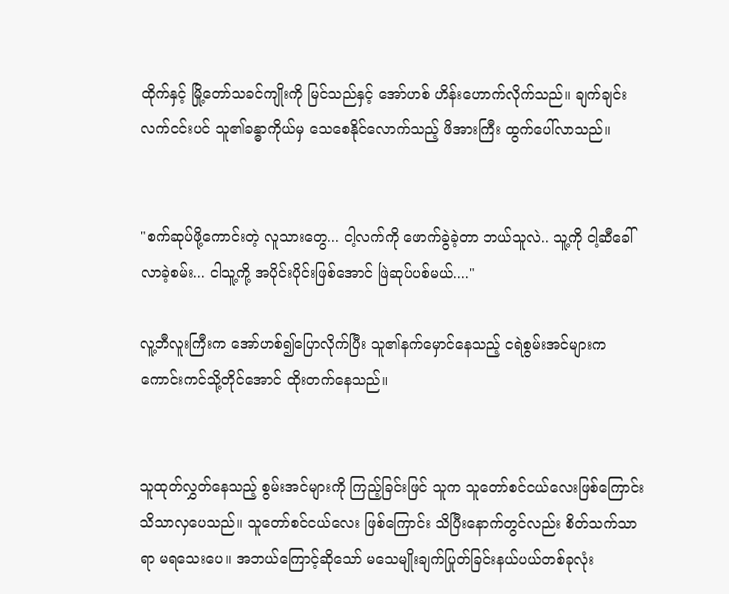ထိုက်နှင့် မြို့တော်သခင်ကျိုးကို မြင်သည်နှင့် အော်ဟစ် ဟိန်းဟောက်လိုက်သည်။ ချက်ချင်းလက်ငင်းပင် သူ၏ခန္ဓာကိုယ်မှ သေစေနိုင်လောက်သည့် ဖိအားကြီး ထွက်ပေါ်လာသည်။


"စက်ဆုပ်ဖို့ကောင်းတဲ့ လူသားတွေ... ငါ့လက်ကို ဖောက်ခွဲခဲ့တာ ဘယ်သူလဲ.. သူ့ကို ငါ့ဆီခေါ်လာခဲ့စမ်း... ငါသူ့ကို့ အပိုင်းပိုင်းဖြစ်အောင် ဖြဲဆုပ်ပစ်မယ်...."

လူ့ဘီလူးကြီးက အော်ဟစ်၍ပြောလိုက်ပြီး သူ၏နက်မှောင်နေသည့် ငရဲစွမ်းအင်များက ကောင်းကင်သို့တိုင်အောင် ထိုးတက်နေသည်။


သူထုတ်လွှတ်နေသည့် စွမ်းအင်များကို ကြည့်ခြင်းဖြင် သူက သူတော်စင်ငယ်လေးဖြစ်ကြောင်း သိသာလှပေသည်။ သူတော်စင်ငယ်လေး ဖြစ်ကြောင်း သိပြီးနောက်တွင်လည်း စိတ်သက်သာရာ မရသေးပေ။ အဘယ်ကြောင့်ဆိုသော် မသေမျိုးချက်ပြုတ်ခြင်းနယ်ပယ်တစ်ခုလုံး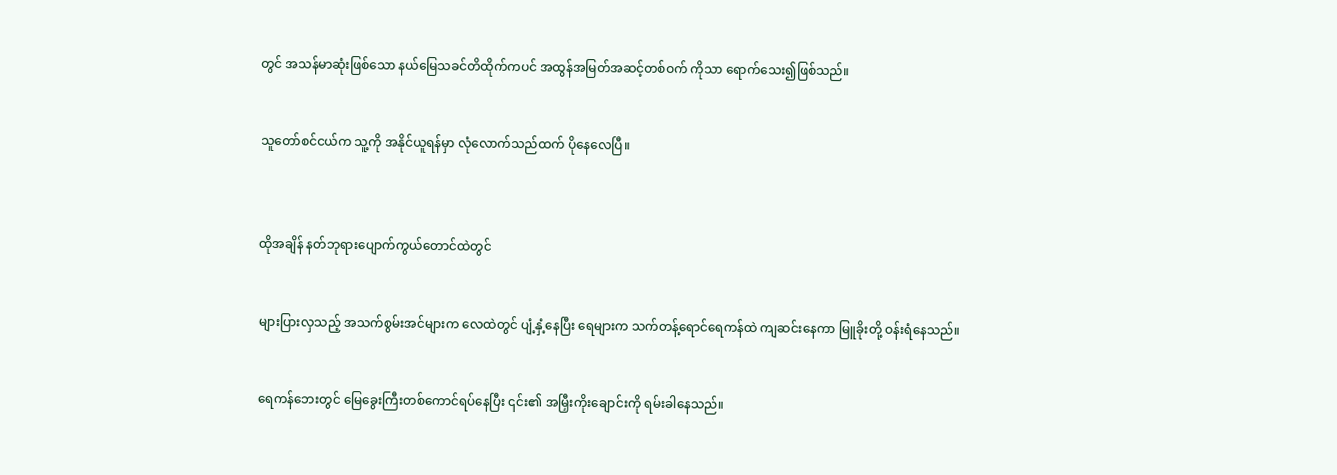တွင် အသန်မာဆုံးဖြစ်သော နယ်မြေသခင်တိထိုက်ကပင် အထွန်အမြတ်အဆင့်တစ်ဝက် ကိုသာ ရောက်သေး၍ဖြစ်သည်။


သူတော်စင်ငယ်က သူ့ကို အနိုင်ယူရန်မှာ လုံလောက်သည်ထက် ပိုနေလေပြီ။



ထိုအချိန် နတ်ဘုရားပျောက်ကွယ်တောင်ထဲတွင်


များပြားလှသည့် အသက်စွမ်းအင်များက လေထဲတွင် ပျံ့နှံ့နေပြီး ရေများက သက်တန့်ရောင်ရေကန်ထဲ ကျဆင်းနေကာ မြူခိုးတို့ ဝန်းရံနေသည်။


ရေကန်ဘေးတွင် မြေခွေးကြီးတစ်ကောင်ရပ်နေပြီး ၎င်း၏ အမြှီးကိုးချောင်းကို ရမ်းခါနေသည်။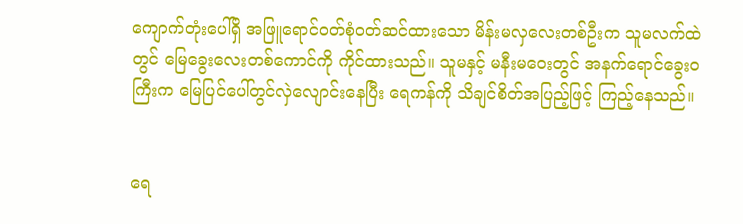ကျောက်တုံးပေါ်ရှိ အဖြူရောင်ဝတ်စုံဝတ်ဆင်ထားသော မိန်းမလှလေးတစ်ဦးက သူမလက်ထဲတွင် မြေခွေးလေးတစ်ကောင်ကို ကိုင်ထားသည်။ သူမနှင့် မနီးမဝေးတွင် အနက်ရောင်ခွေးဝကြီးက မြေပြင်ပေါ်တွင်လှဲလျောင်းနေပြီး ရေကန်ကို သိချင်စိတ်အပြည့်ဖြင့် ကြည့်နေသည်။


ရေ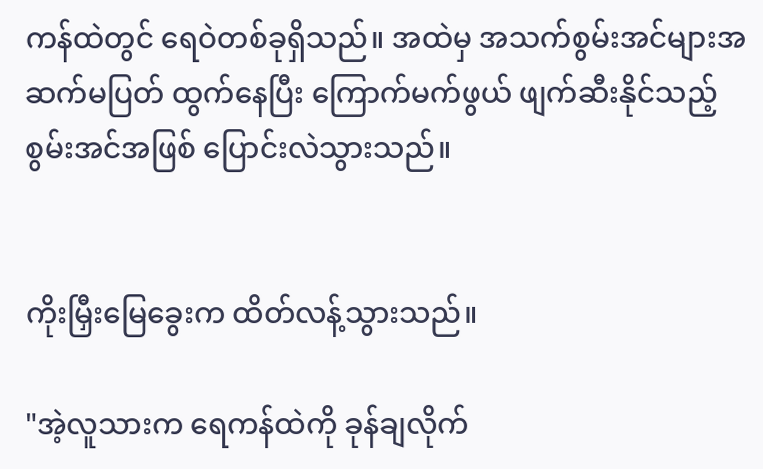ကန်ထဲတွင် ရေဝဲတစ်ခုရှိသည်။ အထဲမှ အသက်စွမ်းအင်များအဆက်မပြတ် ထွက်နေပြီး ကြောက်မက်ဖွယ် ဖျက်ဆီးနိုင်သည့် စွမ်းအင်အဖြစ် ပြောင်းလဲသွားသည်။


ကိုးမြှီးမြေခွေးက ထိတ်လန့်သွားသည်။

"အဲ့လူသားက ရေကန်ထဲကို ခုန်ချလိုက်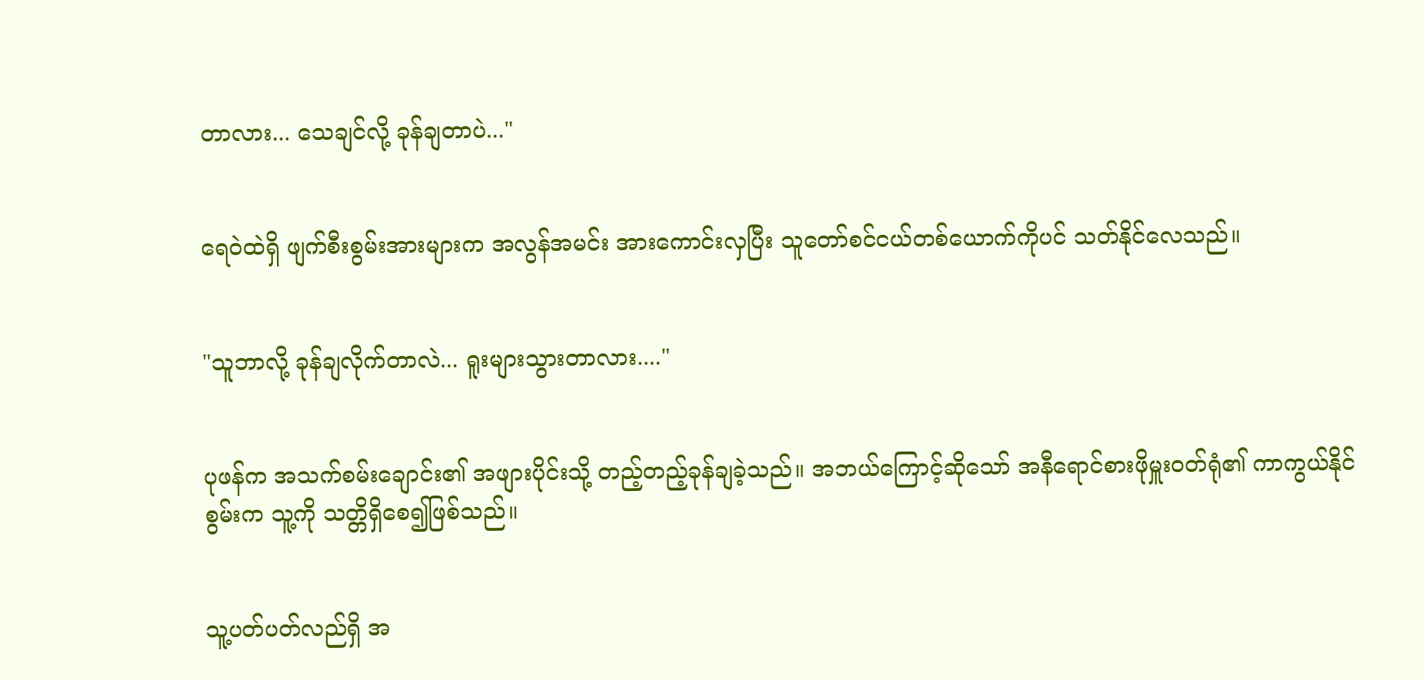တာလား... သေချင်လို့ ခုန်ချတာပဲ..."


ရေဝဲထဲရှိ ဖျက်စီးစွမ်းအားများက အလွန်အမင်း အားကောင်းလှပြီး သူတော်စင်ငယ်တစ်ယောက်ကိုပင် သတ်နိုင်လေသည်။


"သူဘာလို့ ခုန်ချလိုက်တာလဲ... ရူးများသွားတာလား...."


ပုဖန်က အသက်စမ်းချောင်း၏ အဖျားပိုင်းသို့ တည့်တည့်ခုန်ချခဲ့သည်။ အဘယ်ကြောင့်ဆိုသော် အနီရောင်စားဖိုမှူးဝတ်ရုံ၏ ကာကွယ်နိုင်စွမ်းက သူ့ကို သတ္တိရှိစေ၍ဖြစ်သည်။


သူ့ပတ်ပတ်လည်ရှိ အ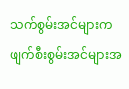သက်စွမ်းအင်များက ဖျက်စီးစွမ်းအင်များအ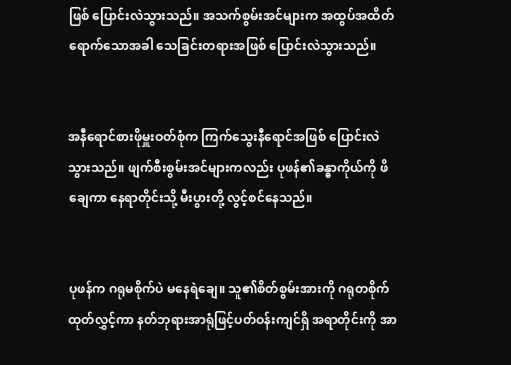ဖြစ် ပြောင်းလဲသွားသည်။ အသက်စွမ်းအင်များက အထွပ်အထိတ်ရောက်သောအခါ သေခြင်းတရားအဖြစ် ပြောင်းလဲသွားသည်။


အနီရောင်စားဖိုမှူးဝတ်စုံက ကြက်သွေးနီရောင်အဖြစ် ပြောင်းလဲသွားသည်။ ဖျက်စီးစွမ်းအင်များကလည်း ပုဖန်၏ခန္ဓာကိုယ်ကို ဖိချေကာ နေရာတိုင်းသို့ မီးပွားတို့ လွင့်စင်နေသည်။


ပုဖန်က ဂရုမစိုက်ပဲ မနေရဲချေ။ သူ၏စိတ်စွမ်းအားကို ဂရုတစိုက်ထုတ်လွှင့်ကာ နတ်ဘုရားအာရုံဖြင့်ပတ်ဝန်းကျင်ရှိ အရာတိုင်းကို အာ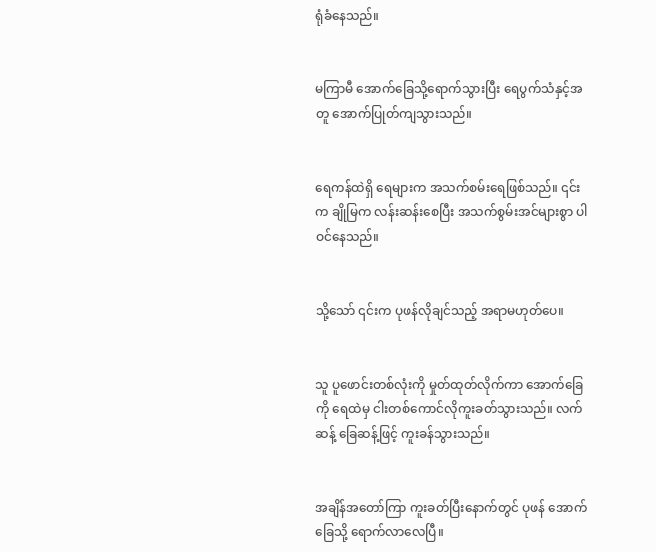ရုံခံနေသည်။


မကြာမီ အောက်ခြေသို့ရောက်သွားပြီး ရေပွက်သံနှင့်အတူ အောက်ပြုတ်ကျသွားသည်။


ရေကန်ထဲရှိ ရေများက အသက်စမ်းရေဖြစ်သည်။ ၎င်းက ချိုမြက လန်းဆန်းစေပြီး အသက်စွမ်းအင်များစွာ ပါဝင်နေသည်။


သို့သော် ၎င်းက ပုဖန်လိုချင်သည့် အရာမဟုတ်ပေ။


သူ ပူဖောင်းတစ်လုံးကို မှုတ်ထုတ်လိုက်ကာ အောက်ခြေကို ရေထဲမှ ငါးတစ်ကောင်လိုကူးခတ်သွားသည်။ လက်ဆန့် ခြေဆန့်ဖြင့် ကူးခန်သွားသည်။


အချိန်အတော်ကြာ ကူးခတ်ပြီးနောက်တွင် ပုဖန် အောက်ခြေသို့ ရောက်လာလေပြီ။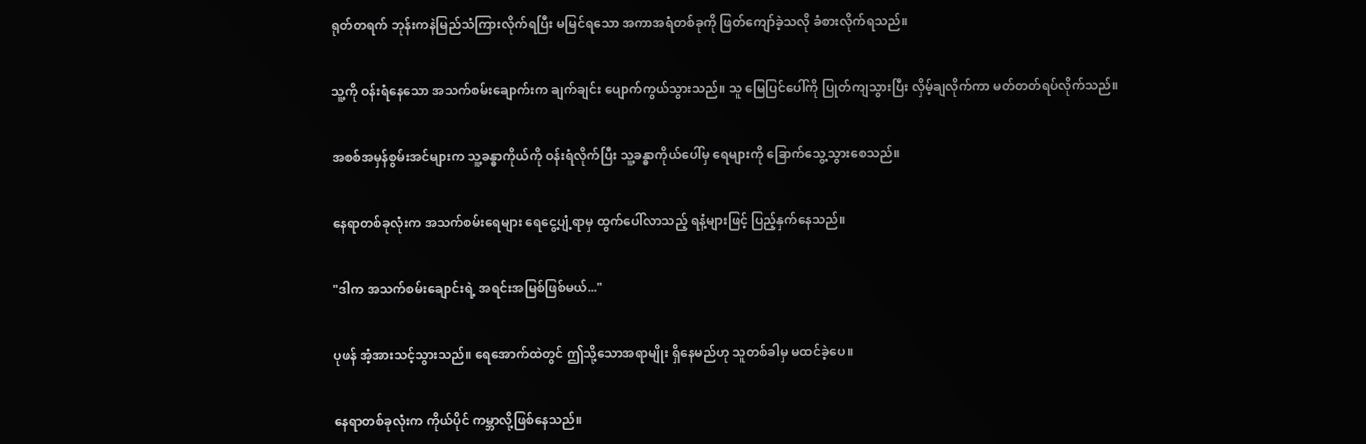ရုတ်တရက် ဘုန်းကနဲမြည်သံကြားလိုက်ရပြီး မမြင်ရသော အကာအရံတစ်ခုကို ဖြတ်ကျော်ခဲ့သလို ခံစားလိုက်ရသည်။


သူ့ကို ဝန်းရံနေသော အသက်စမ်းချောက်းက ချက်ချင်း ပျောက်ကွယ်သွားသည်။ သူ မြေပြင်ပေါ်ကို ပြုတ်ကျသွားပြီး လှိမ့်ချလိုက်ကာ မတ်တတ်ရပ်လိုက်သည်။


အစစ်အမှန်စွမ်းအင်များက သူ့ခန္ဓာကိုယ်ကို ဝန်းရံလိုက်ပြီး သူ့ခန္ဓာကိုယ်ပေါ်မှ ရေများကို ခြောက်သွေ့သွားစေသည်။


နေရာတစ်ခုလုံးက အသက်စမ်းရေများ ရေငွေ့ပျံ့ရာမှ ထွက်ပေါ်လာသည့် ရနံ့များဖြင့် ပြည့်နှက်နေသည်။


"ဒါက အသက်စမ်းချောင်းရဲ့ အရင်းအမြစ်ဖြစ်မယ်..."


ပုဖန် အံ့အားသင့်သွားသည်။ ရေအောက်ထဲတွင် ဤသို့သောအရာမျိုး ရှိနေမည်ဟု သူတစ်ခါမှ မထင်ခဲ့ပေ။


နေရာတစ်ခုလုံးက ကိုယ်ပိုင် ကမ္ဘာလို့ဖြစ်နေသည်။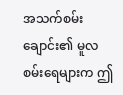အသက်စမ်းချောင်း၏ မူလစမ်းရေများက ဤ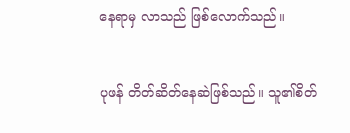နေရာမှ လာသည် ဖြစ်လောက်သည်။


ပုဖန် တိတ်ဆိတ်နေဆဲဖြစ်သည်။ သူ၏စိတ်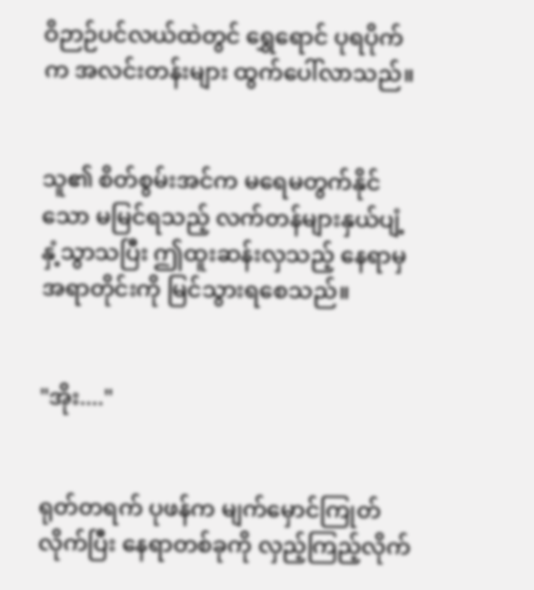ဝိဉာဉ်ပင်လယ်ထဲတွင် ရွှေရောင် ပုရပိုက်က အလင်းတန်းများ ထွက်ပေါ်လာသည်။


သူ၏ စိတ်စွမ်းအင်က မရေမတွက်နိုင်သော မမြင်ရသည့် လက်တန်များနှယ်ပျံ့နှံ့သွာသပြီး ဤထူးဆန်းလှသည့် နေရာမှ အရာတိုင်းကို မြင်သွားရစေသည်။


"အိုး...."


ရုတ်တရက် ပုဖန်က မျက်မှောင်ကြုတ်လိုက်ပြီး နေရာတစ်ခုကို လှည့်ကြည့်လိုက်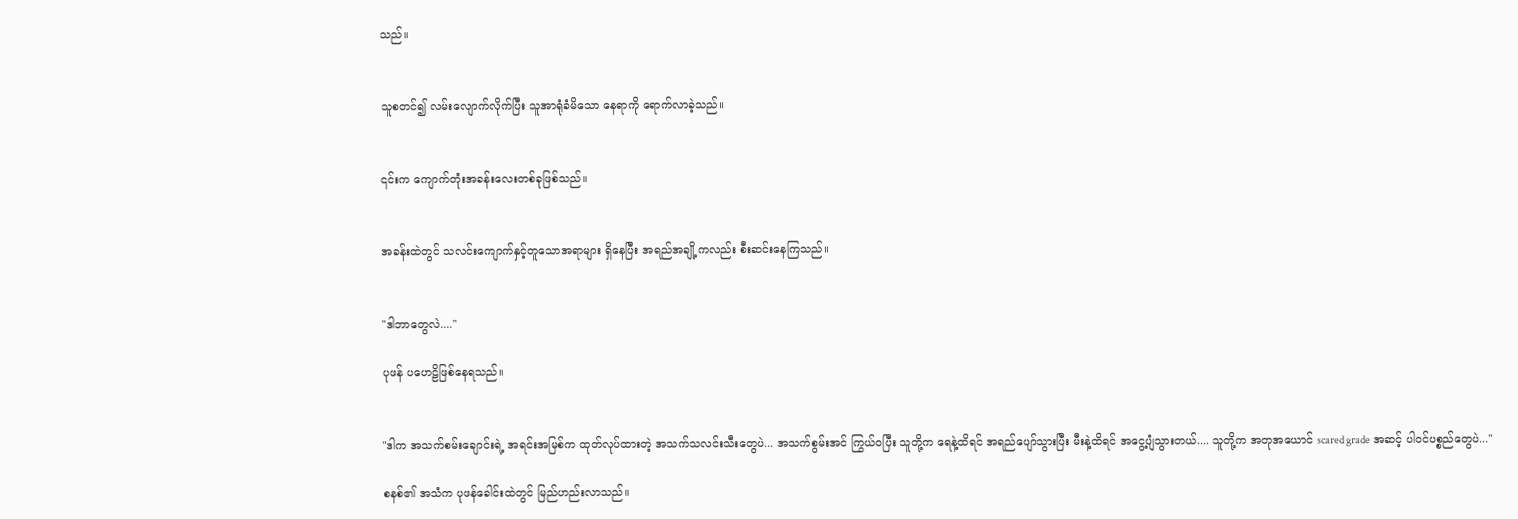သည်။


သူစတင်၍ လမ်းလျောက်လိုက်ပြီး သူအာရုံခံမိသော နေရာကို ရောက်လာခဲ့သည်။


၎င်းက ကျောက်တုံးအခန်းလေးတစ်ခုဖြစ်သည်။


အခန်းထဲတွင် သလင်းကျောက်နှင့်တူသောအရာများ ရှိနေပြီး အရည်အချို့ကလည်း စီးဆင်းနေကြသည်။


"ဒါဘာတွေလဲ...."

ပုဖန် ပဟေဠိဖြစ်နေရသည်။


"ဒါက အသက်စမ်းချောင်းရဲ့ အရင်းအမြစ်က ထုတ်လုပ်ထားတဲ့ အသက်သလင်းသီးတွေပဲ... အသက်စွမ်းအင် ကြွယ်ဝပြီး သူတို့က ရေနဲ့ထိရင် အရည်ပျော်သွားပြီး မီးနဲ့ထိရင် အငွေ့ပျံသွားတယ်.... သူတို့က အတုအယောင် scared grade အဆင့် ပါဝင်ပစ္စည်တွေပဲ..."

စနစ်၏ အသံက ပုဖန်ခေါင်းထဲတွင် မြည်ဟည်းလာသည်။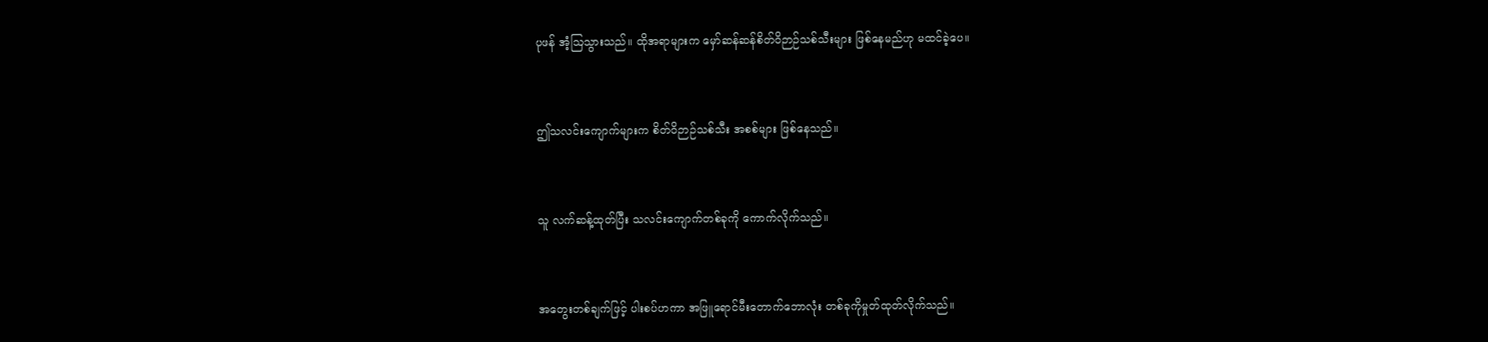ပုဖန် အံ့ဩသွားသည်။ ထိုအရာများက မှော်ဆန်ဆန်စိတ်ဝိဉာဉ်သစ်သီးများ ဖြစ်နေမည်ဟု မထင်ခဲ့ပေ။


ဤသလင်းကျောက်များက စိတ်ဝိဉာဉ်သစ်သီး အစစ်များ ဖြစ်နေသည်။


သူ လက်ဆန့်ထုတ်ပြီး သလင်းကျောက်တစ်ခုကို ကောက်လိုက်သည်။


အတွေးတစ်ချက်ဖြင့် ပါးစပ်ဟကာ အဖြူရောင်မီးတောက်ဘောလုံး တစ်ခုကိုမှုတ်ထုတ်လိုက်သည်။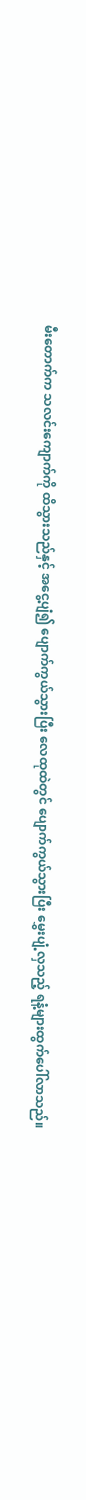မီးတောက်က သလင်းကျောက်ကို ထိသွားသည်နှင့် အငွေ့ပျံ၍ ပျောက်ကွယ်သွားပြီး လေထုထဲတွင် ပျောက်ကွယ်သွားပြီး မွှေးပျံ့လှသည့် ရနံ့များထွက်ပေါ်လာသည်။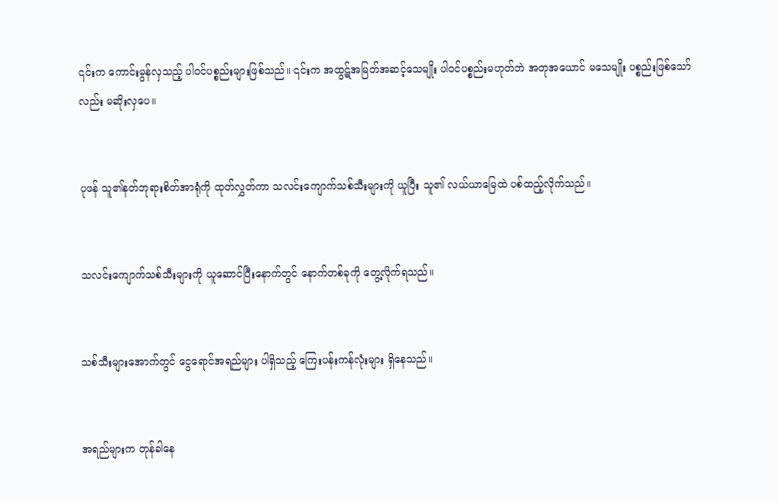၎င်းက ကောင်းမွန်လှသည့် ပါဝင်ပစ္စည်းများဖြစ်သည်။ ၎င်းက အထွဋ်အမြတ်အဆင့်သေမျိုး ပါဝင်ပစ္စည်းမဟုတ်ဘဲ အတုအယောင် မသေမျိုး ပစ္စည်းဖြစ်သော်လည်း မဆိုးလှပေ။


ပုဖန် သူ၏နတ်ဘုရားစိတ်အာရုံကို ထုတ်လွှတ်ကာ သလင်းကျောက်သစ်သီးများကို ယူပြီး သူ၏ လယ်ယာမြေထဲ ပစ်ထည့်လိုက်သည်။


သလင်းကျောက်သစ်သီးများကို ယူဆောင်ပြီးနောက်တွင် နောက်တစ်ခုကို တွေ့လိုက်ရသည်။


သစ်သီးများအောက်တွင် ငွေရောင်အရည်များ ပါရှိသည့် ကြေးပန်းကန်လုံးများ ရှိနေသည်။


အရည်များက တုန်ခါနေ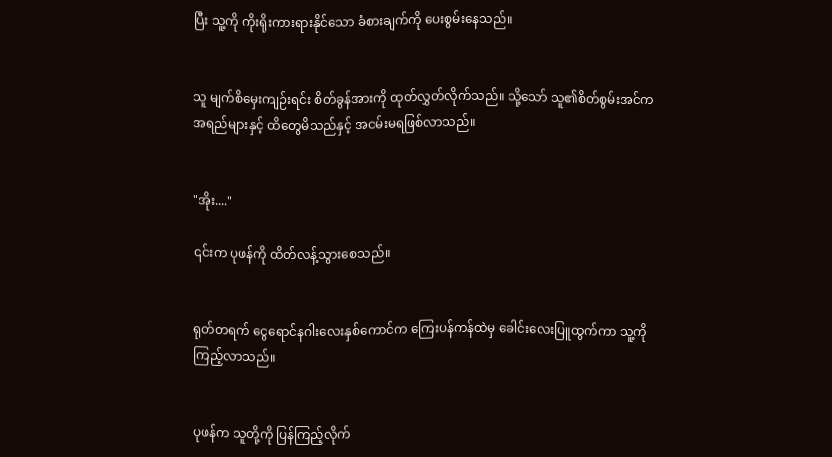ပြီး သူ့ကို ကိုးရိုးကားရားနိုင်သော ခံစားချက်ကို ပေးစွမ်းနေသည်။


သူ မျက်စိမှေးကျဉ်းရင်း စိတ်ခွန်အားကို ထုတ်လွှတ်လိုက်သည်။ သို့သော် သူ၏စိတ်စွမ်းအင်က အရည်များနှင့် ထိတွေမိသည်နှင့် အငမ်းမရဖြစ်လာသည်။


"အိုး...."

၎င်းက ပုဖန်ကို ထိတ်လန့်သွားစေသည်။


ရုတ်တရက် ငွေရောင်နဂါးလေးနှစ်ကောင်က ကြေးပန်ကန်ထဲမှ ခေါင်းလေးပြူထွက်ကာ သူ့ကို ကြည့်လာသည်။


ပုဖန်က သူတို့ကို ပြန်ကြည့်လိုက်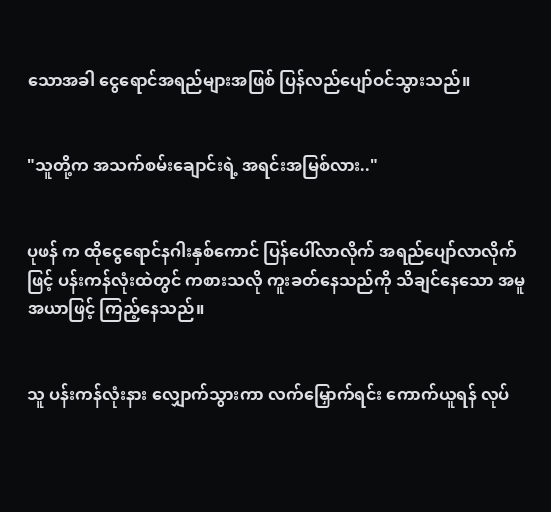သောအခါ ငွေရောင်အရည်များအဖြစ် ပြန်လည်ပျော်ဝင်သွားသည်။


"သူတို့က အသက်စမ်းချောင်းရဲ့ အရင်းအမြစ်လား.."


ပုဖန် က ထိုငွေရောင်နဂါးနှစ်ကောင် ပြန်ပေါ်လာလိုက် အရည်ပျော်လာလိုက်ဖြင့် ပန်းကန်လုံးထဲတွင် ကစားသလို ကူးခတ်နေသည်ကို သိချင်နေသော အမူအယာဖြင့် ကြည့်နေသည်။


သူ ပန်းကန်လုံးနား လျှောက်သွားကာ လက်မြှောက်ရင်း ကောက်ယူရန် လုပ်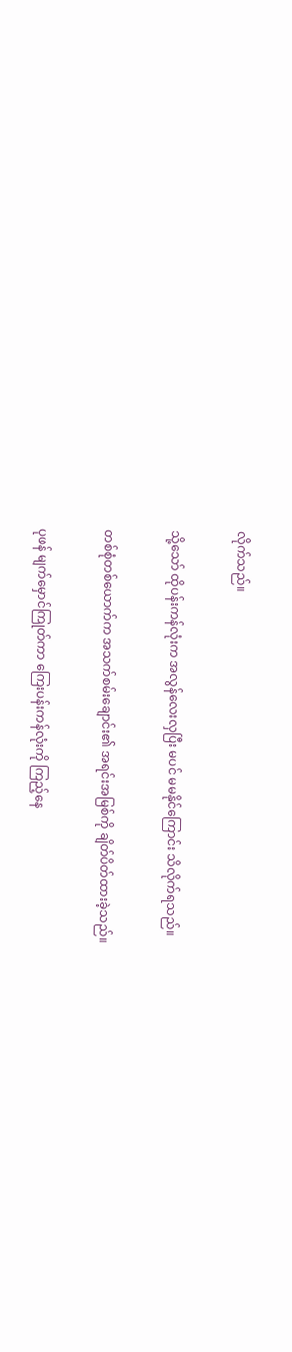လိုက်သည်။


သို့သော် ထိုပန်းကန်လုံးက အလွန်လေးလှပြီး မပင် မမနိုင်ကြောင်း သိလိုက်ရသည်။


တစ်စုံတစ်ယောက်က အသက်စမ်းချောင်း၏ အရင်းအမြစ်ကို ချိတ်ပိတ်ထားခဲ့သည်။


ပုဖန် မျက်မှောင်ကြုတ်ကာ ကြေးပန်းကန်လုံးကို ကြည့်နေ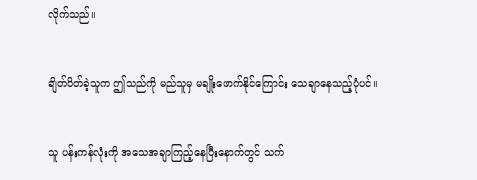လိုက်သည်။


ချိတ်ပိတ်ခဲ့သူက ဤသည်ကို မည်သူမှ မချိုးဖောက်နိုင်ကြောင်း သေချာနေသည့်ပုံပင်။


သူ ပန်းကန်လုံးကို အသေအချာကြည့်နေပြီးနောက်တွင် သက်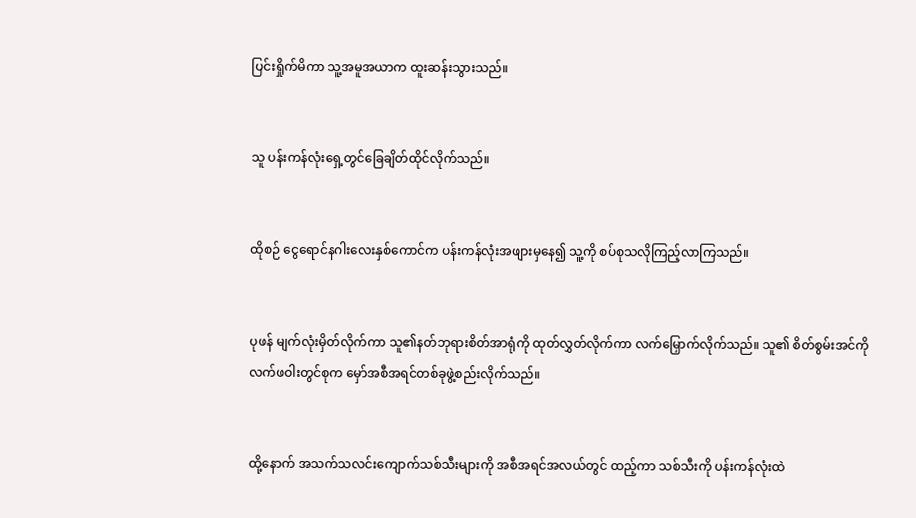ပြင်းရှိုက်မိကာ သူ့အမူအယာက ထူးဆန်းသွားသည်။


သူ ပန်းကန်လုံးရှေ့တွင်ခြေချိတ်ထိုင်လိုက်သည်။


ထိုစဉ် ငွေရောင်နဂါးလေးနှစ်ကောင်က ပန်းကန်လုံးအဖျားမှနေ၍ သူ့ကို စပ်စုသလိုကြည့်လာကြသည်။


ပုဖန် မျက်လုံးမှိတ်လိုက်ကာ သူ၏နတ်ဘုရားစိတ်အာရုံကို ထုတ်လွှတ်လိုက်ကာ လက်မြှောက်လိုက်သည်။ သူ၏ စိတ်စွမ်းအင်ကို လက်ဖဝါးတွင်စုက မှော်အစီအရင်တစ်ခုဖွဲ့စည်းလိုက်သည်။


ထို့နောက် အသက်သလင်းကျောက်သစ်သီးများကို အစီအရင်အလယ်တွင် ထည့်ကာ သစ်သီးကို ပန်းကန်လုံးထဲ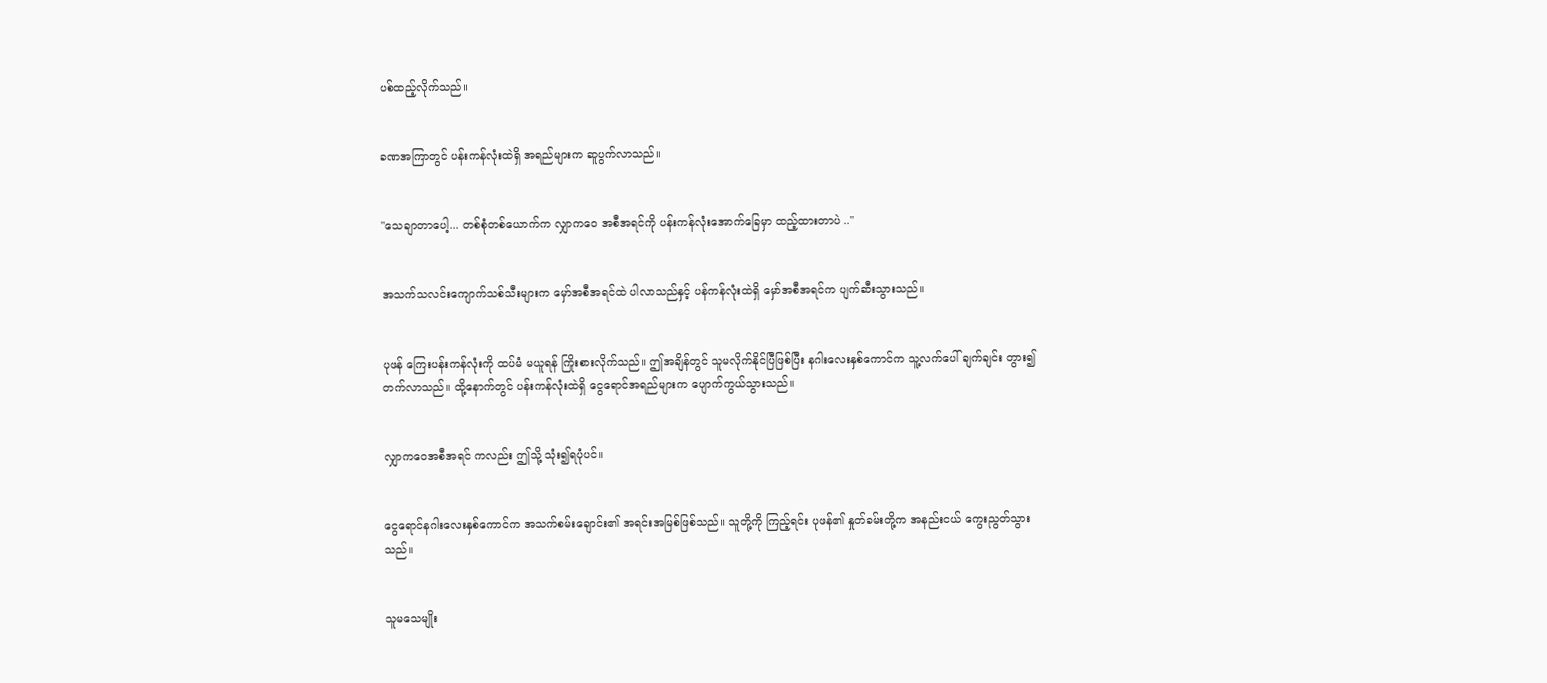ပစ်ထည့်လိုက်သည်။


ခဏအကြာတွင် ပန်းကန်လုံးထဲရှိ အရည်များက ဆူပွက်လာသည်။


"သေချာတာပေါ့... တစ်စုံတစ်ယောက်က လျှာကဝေ အစီအရင်ကို ပန်းကန်လုံးအောက်ခြေမှာ ထည့်ထားတာပဲ .."


အသက်သလင်းကျောက်သစ်သီးများက မှော်အစီအရင်ထဲ ပါလာသည်နှင့် ပန်ကန်လုံးထဲရှိ မှော်အစီအရင်က ပျက်ဆီးသွားသည်။


ပုဖန် ကြေးပန်းကန်လုံးကို ထပ်မံ မယူရန် ကြိုးစားလိုက်သည်။ ဤအချိန်တွင် သူမလိုက်နိုင်ပြီဖြစ်ပြီး နဂါးလေးနှစ်ကောင်က သူ့လက်ပေါ် ချက်ချင်း တွား၍တက်လာသည်။ ထို့နောက်တွင် ပန်းကန်လုံးထဲရှိ ငွေရောင်အရည်များက ပျောက်ကွယ်သွားသည်။


လျှာကဝေအစီအရင် ကလည်း ဤသို့ သုံး၍ရပုံပင်။


ငွေရောင်နဂါးလေးနှစ်ကောင်က အသက်စမ်းချောင်း၏ အရင်းအမြစ်ဖြစ်သည်။ သူတို့ကို ကြည့်ရင်း ပုဖန်၏ နှုတ်ခမ်းတို့က အနည်းငယ် ကွေးညွတ်သွားသည်။


သူမသေမျိုး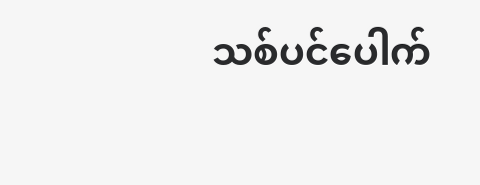သစ်ပင်ပေါက်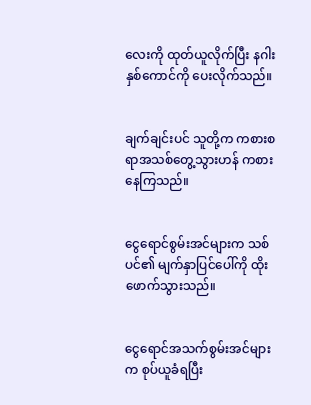လေးကို ထုတ်ယူလိုက်ပြီး နဂါးနှစ်ကောင်ကို ပေးလိုက်သည်။


ချက်ချင်းပင် သူတို့က ကစားစရာအသစ်တွေ့သွားဟန် ကစားနေကြသည်။


ငွေရောင်စွမ်းအင်များက သစ်ပင်၏ မျက်နှာပြင်ပေါ်ကို ထိုးဖောက်သွားသည်။


ငွေရောင်အသက်စွမ်းအင်များက စုပ်ယူခံရပြီး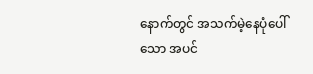နောက်တွင် အသက်မဲ့နေပုံပေါ်သော အပင်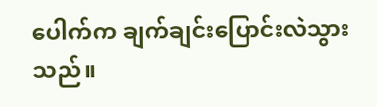ပေါက်က ချက်ချင်းပြောင်းလဲသွားသည်။